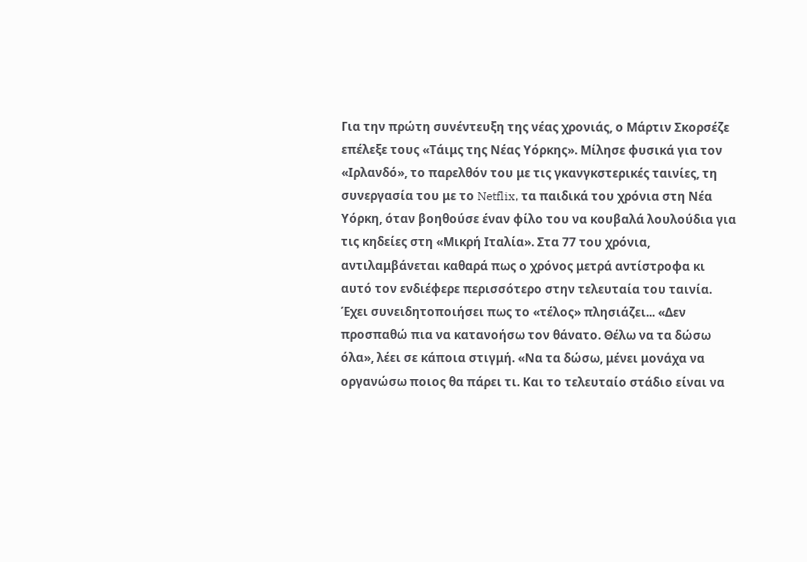Για την πρώτη συνέντευξη της νέας χρονιάς, ο Μάρτιν Σκορσέζε επέλεξε τους «Τάιμς της Νέας Υόρκης». Μίλησε φυσικά για τον «Ιρλανδό», το παρελθόν του με τις γκανγκστερικές ταινίες, τη συνεργασία του με το Netflix, τα παιδικά του χρόνια στη Νέα Υόρκη, όταν βοηθούσε έναν φίλο του να κουβαλά λουλούδια για τις κηδείες στη «Μικρή Ιταλία». Στα 77 του χρόνια, αντιλαμβάνεται καθαρά πως ο χρόνος μετρά αντίστροφα κι αυτό τον ενδιέφερε περισσότερο στην τελευταία του ταινία. Έχει συνειδητοποιήσει πως το «τέλος» πλησιάζει... «Δεν προσπαθώ πια να κατανοήσω τον θάνατο. Θέλω να τα δώσω όλα», λέει σε κάποια στιγμή. «Να τα δώσω, μένει μονάχα να οργανώσω ποιος θα πάρει τι. Και το τελευταίο στάδιο είναι να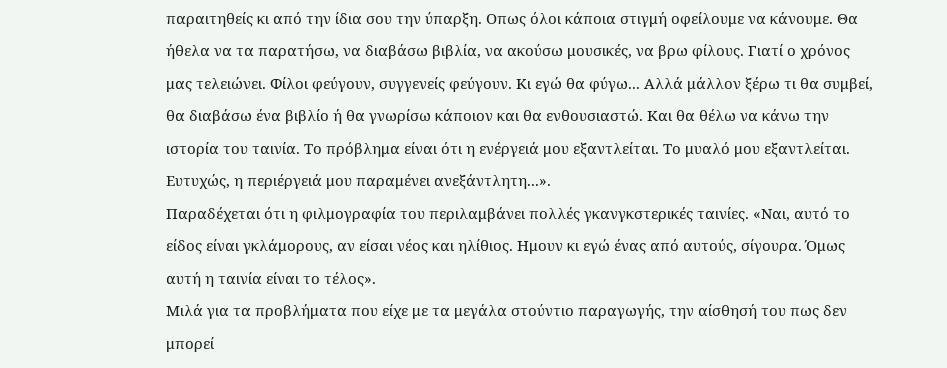παραιτηθείς κι από την ίδια σου την ύπαρξη. Οπως όλοι κάποια στιγμή οφείλουμε να κάνουμε. Θα ήθελα να τα παρατήσω, να διαβάσω βιβλία, να ακούσω μουσικές, να βρω φίλους. Γιατί ο χρόνος μας τελειώνει. Φίλοι φεύγουν, συγγενείς φεύγουν. Κι εγώ θα φύγω... Αλλά μάλλον ξέρω τι θα συμβεί, θα διαβάσω ένα βιβλίο ή θα γνωρίσω κάποιον και θα ενθουσιαστώ. Και θα θέλω να κάνω την ιστορία του ταινία. Το πρόβλημα είναι ότι η ενέργειά μου εξαντλείται. Το μυαλό μου εξαντλείται. Ευτυχώς, η περιέργειά μου παραμένει ανεξάντλητη...».
Παραδέχεται ότι η φιλμογραφία του περιλαμβάνει πολλές γκανγκστερικές ταινίες. «Ναι, αυτό το είδος είναι γκλάμορους, αν είσαι νέος και ηλίθιος. Ημουν κι εγώ ένας από αυτούς, σίγουρα. Όμως αυτή η ταινία είναι το τέλος».
Μιλά για τα προβλήματα που είχε με τα μεγάλα στούντιο παραγωγής, την αίσθησή του πως δεν μπορεί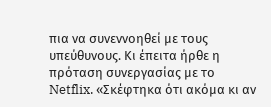πια να συνεννοηθεί με τους υπεύθυνους. Κι έπειτα ήρθε η πρόταση συνεργασίας με το Netflix. «Σκέφτηκα ότι ακόμα κι αν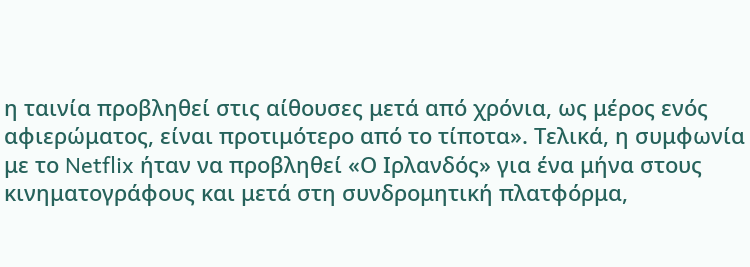η ταινία προβληθεί στις αίθουσες μετά από χρόνια, ως μέρος ενός αφιερώματος, είναι προτιμότερο από το τίποτα». Τελικά, η συμφωνία με το Netflix ήταν να προβληθεί «Ο Ιρλανδός» για ένα μήνα στους κινηματογράφους και μετά στη συνδρομητική πλατφόρμα,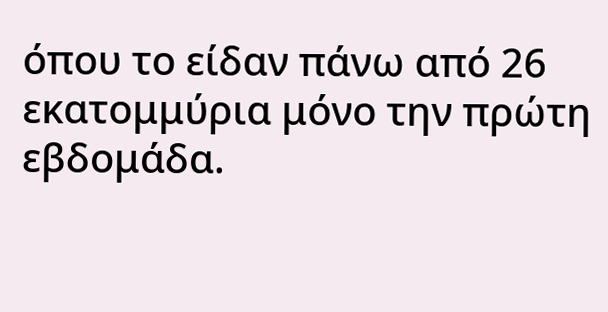όπου το είδαν πάνω από 26 εκατομμύρια μόνο την πρώτη εβδομάδα.